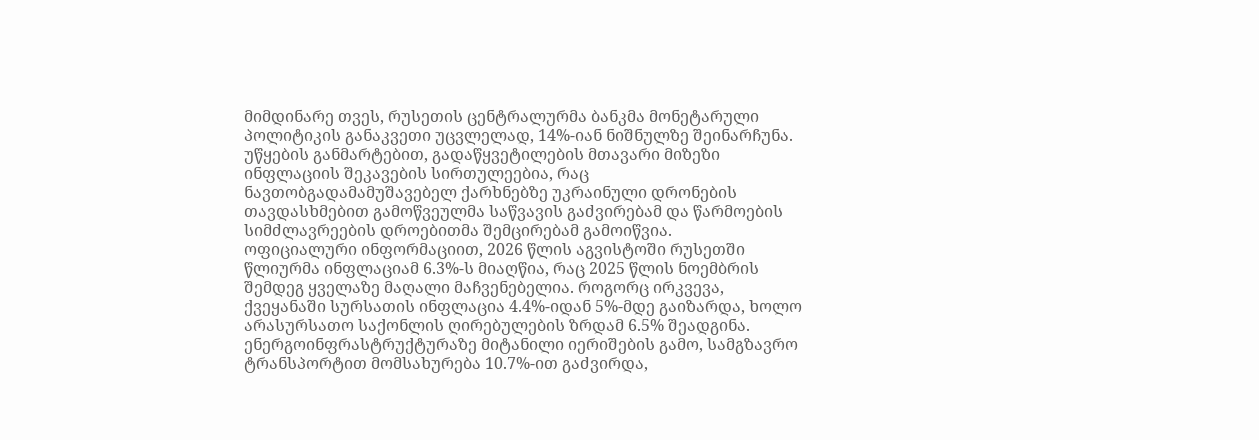მიმდინარე თვეს, რუსეთის ცენტრალურმა ბანკმა მონეტარული პოლიტიკის განაკვეთი უცვლელად, 14%-იან ნიშნულზე შეინარჩუნა. უწყების განმარტებით, გადაწყვეტილების მთავარი მიზეზი ინფლაციის შეკავების სირთულეებია, რაც ნავთობგადამამუშავებელ ქარხნებზე უკრაინული დრონების თავდასხმებით გამოწვეულმა საწვავის გაძვირებამ და წარმოების სიმძლავრეების დროებითმა შემცირებამ გამოიწვია.
ოფიციალური ინფორმაციით, 2026 წლის აგვისტოში რუსეთში წლიურმა ინფლაციამ 6.3%-ს მიაღწია, რაც 2025 წლის ნოემბრის შემდეგ ყველაზე მაღალი მაჩვენებელია. როგორც ირკვევა, ქვეყანაში სურსათის ინფლაცია 4.4%-იდან 5%-მდე გაიზარდა, ხოლო არასურსათო საქონლის ღირებულების ზრდამ 6.5% შეადგინა. ენერგოინფრასტრუქტურაზე მიტანილი იერიშების გამო, სამგზავრო ტრანსპორტით მომსახურება 10.7%-ით გაძვირდა,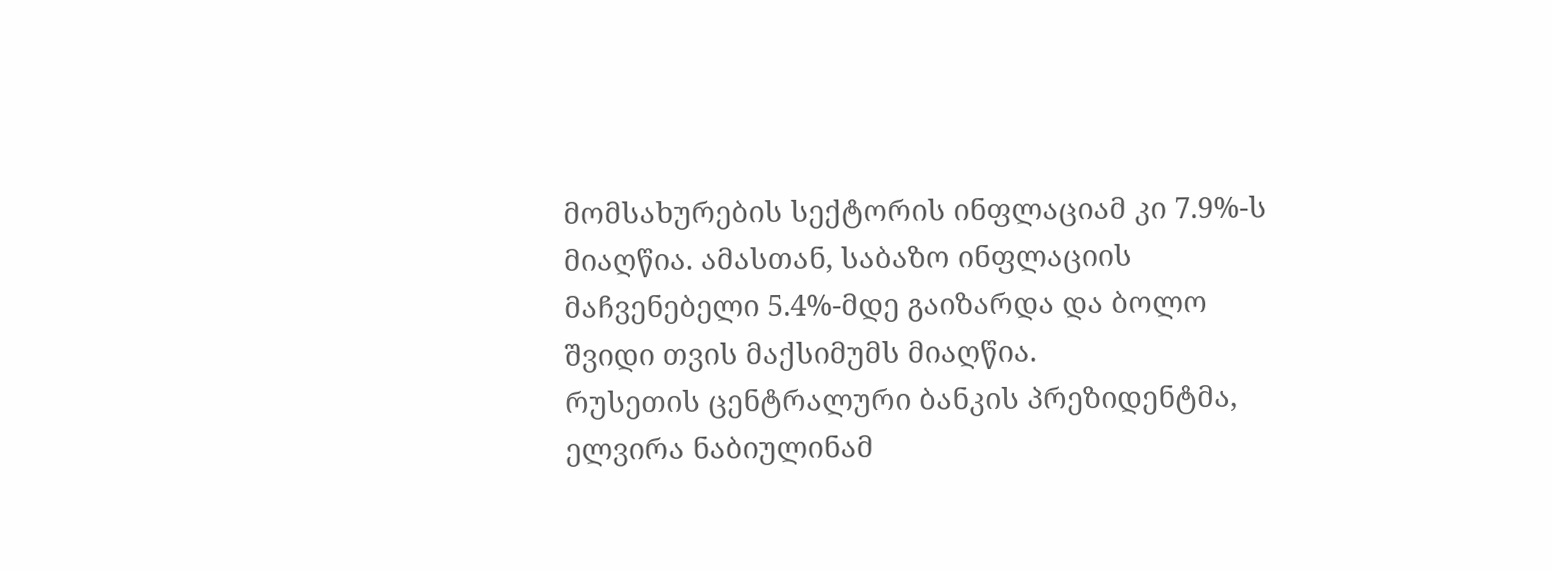მომსახურების სექტორის ინფლაციამ კი 7.9%-ს მიაღწია. ამასთან, საბაზო ინფლაციის მაჩვენებელი 5.4%-მდე გაიზარდა და ბოლო შვიდი თვის მაქსიმუმს მიაღწია.
რუსეთის ცენტრალური ბანკის პრეზიდენტმა, ელვირა ნაბიულინამ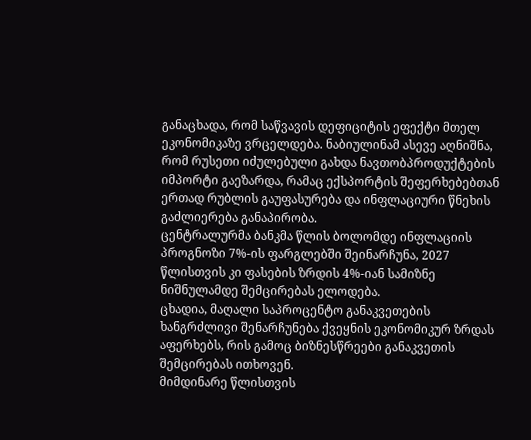განაცხადა, რომ საწვავის დეფიციტის ეფექტი მთელ ეკონომიკაზე ვრცელდება. ნაბიულინამ ასევე აღნიშნა, რომ რუსეთი იძულებული გახდა ნავთობპროდუქტების იმპორტი გაეზარდა, რამაც ექსპორტის შეფერხებებთან ერთად რუბლის გაუფასურება და ინფლაციური წნეხის გაძლიერება განაპირობა.
ცენტრალურმა ბანკმა წლის ბოლომდე ინფლაციის პროგნოზი 7%-ის ფარგლებში შეინარჩუნა, 2027 წლისთვის კი ფასების ზრდის 4%-იან სამიზნე ნიშნულამდე შემცირებას ელოდება.
ცხადია, მაღალი საპროცენტო განაკვეთების ხანგრძლივი შენარჩუნება ქვეყნის ეკონომიკურ ზრდას აფერხებს, რის გამოც ბიზნესწრეები განაკვეთის შემცირებას ითხოვენ.
მიმდინარე წლისთვის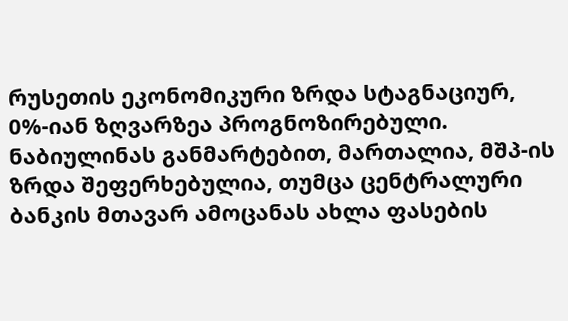რუსეთის ეკონომიკური ზრდა სტაგნაციურ, 0%-იან ზღვარზეა პროგნოზირებული. ნაბიულინას განმარტებით, მართალია, მშპ-ის ზრდა შეფერხებულია, თუმცა ცენტრალური ბანკის მთავარ ამოცანას ახლა ფასების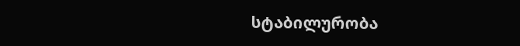სტაბილურობა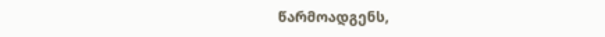წარმოადგენს,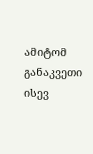ამიტომ განაკვეთი ისევ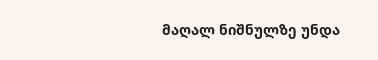მაღალ ნიშნულზე უნდა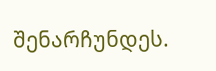შენარჩუნდეს.